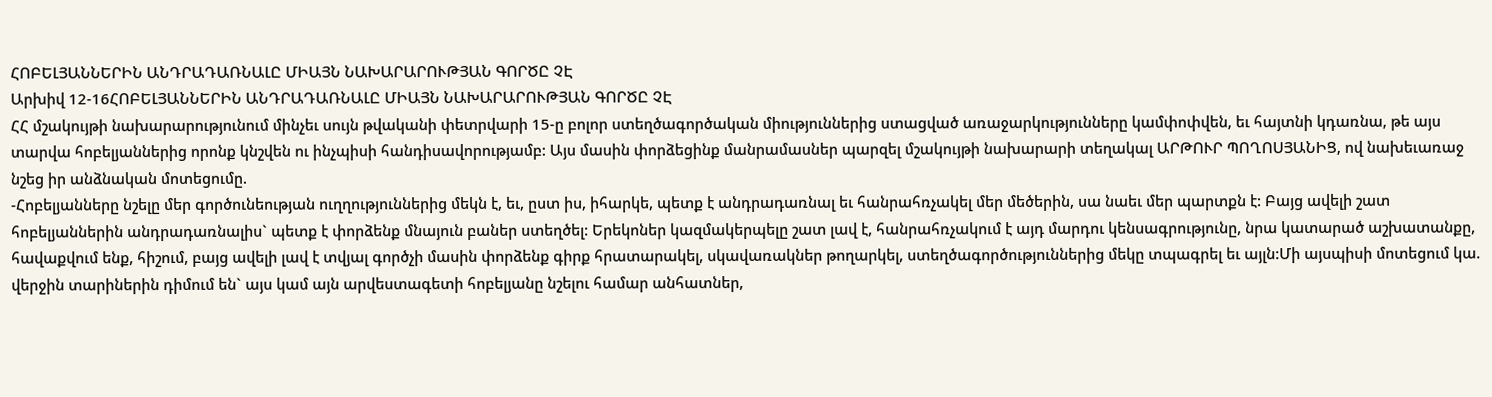ՀՈԲԵԼՅԱՆՆԵՐԻՆ ԱՆԴՐԱԴԱՌՆԱԼԸ ՄԻԱՅՆ ՆԱԽԱՐԱՐՈՒԹՅԱՆ ԳՈՐԾԸ ՉԷ
Արխիվ 12-16ՀՈԲԵԼՅԱՆՆԵՐԻՆ ԱՆԴՐԱԴԱՌՆԱԼԸ ՄԻԱՅՆ ՆԱԽԱՐԱՐՈՒԹՅԱՆ ԳՈՐԾԸ ՉԷ
ՀՀ մշակույթի նախարարությունում մինչեւ սույն թվականի փետրվարի 15-ը բոլոր ստեղծագործական միություններից ստացված առաջարկությունները կամփոփվեն, եւ հայտնի կդառնա, թե այս տարվա հոբելյաններից որոնք կնշվեն ու ինչպիսի հանդիսավորությամբ: Այս մասին փորձեցինք մանրամասներ պարզել մշակույթի նախարարի տեղակալ ԱՐԹՈՒՐ ՊՈՂՈՍՅԱՆԻՑ, ով նախեւառաջ նշեց իր անձնական մոտեցումը.
-Հոբելյանները նշելը մեր գործունեության ուղղություններից մեկն է, եւ, ըստ իս, իհարկե, պետք է անդրադառնալ եւ հանրահռչակել մեր մեծերին, սա նաեւ մեր պարտքն է: Բայց ավելի շատ հոբելյաններին անդրադառնալիս` պետք է փորձենք մնայուն բաներ ստեղծել: Երեկոներ կազմակերպելը շատ լավ է, հանրահռչակում է այդ մարդու կենսագրությունը, նրա կատարած աշխատանքը, հավաքվում ենք, հիշում, բայց ավելի լավ է տվյալ գործչի մասին փորձենք գիրք հրատարակել, սկավառակներ թողարկել, ստեղծագործություններից մեկը տպագրել եւ այլն:Մի այսպիսի մոտեցում կա. վերջին տարիներին դիմում են` այս կամ այն արվեստագետի հոբելյանը նշելու համար անհատներ,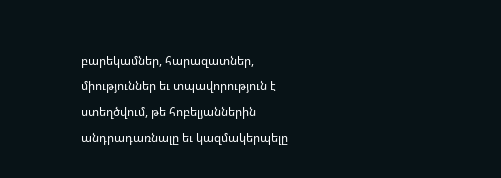բարեկամներ, հարազատներ, միություններ եւ տպավորություն է ստեղծվում, թե հոբելյաններին անդրադառնալը եւ կազմակերպելը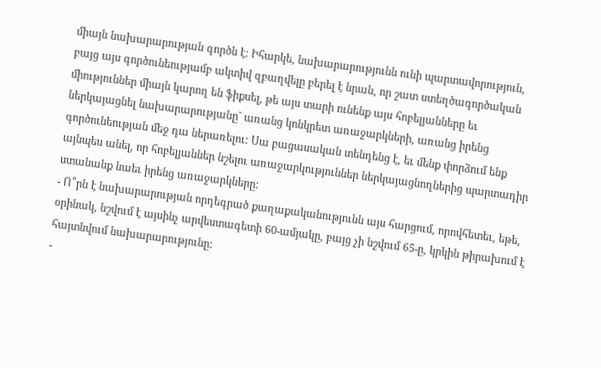միայն նախարարության գործն է: Իհարկե, նախարարությունն ունի պարտավորություն, բայց այս գործունեությամբ ակտիվ զբաղվելը բերել է նրան, որ շատ ստեղծագործական միություններ միայն կարող են ֆիքսել, թե այս տարի ունենք այս հոբելյանները եւ ներկայացնել նախարարությանը` առանց կոնկրետ առաջարկների, առանց իրենց գործունեության մեջ դա ներառելու: Սա բացասական տենդենց է, եւ մենք փորձում ենք այնպես անել, որ հոբելյաններ նշելու առաջարկություններ ներկայացնողներից պարտադիր ստանանք նաեւ իրենց առաջարկները:
- Ո՞րն է նախարարության որդեգրած քաղաքականությունն այս հարցում, որովհետեւ, եթե, օրինակ, նշվում է այսինչ արվեստագետի 60-ամյակը, բայց չի նշվում 65-ը, կրկին թիրախում է հայտնվում նախարարությունը:
-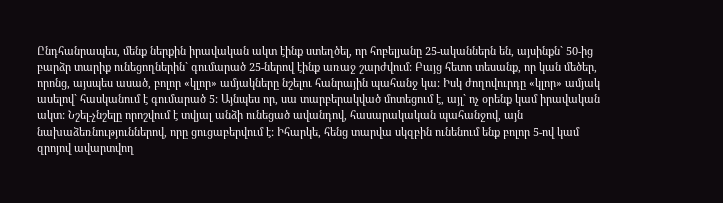Ընդհանրապես, մենք ներքին իրավական ակտ էինք ստեղծել, որ հոբելյանը 25-ականներն են, այսինքն` 50-ից բարձր տարիք ունեցողներին` գումարած 25-ներով էինք առաջ շարժվում: Բայց հետո տեսանք, որ կան մեծեր, որոնց, այսպես ասած, բոլոր «կլոր» ամյակները նշելու հանրային պահանջ կա: Իսկ ժողովուրդը «կլոր» ամյակ ասելով` հասկանում է գումարած 5: Այնպես որ, սա տարբերակված մոտեցում է, այլ` ոչ օրենք կամ իրավական ակտ: Նշել-չնշելը որոշվում է տվյալ անձի ունեցած ավանդով, հասարակական պահանջով, այն նախաձեռնություններով, որը ցուցաբերվում է: Իհարկե, հենց տարվա սկզբին ունենում ենք բոլոր 5-ով կամ զրոյով ավարտվող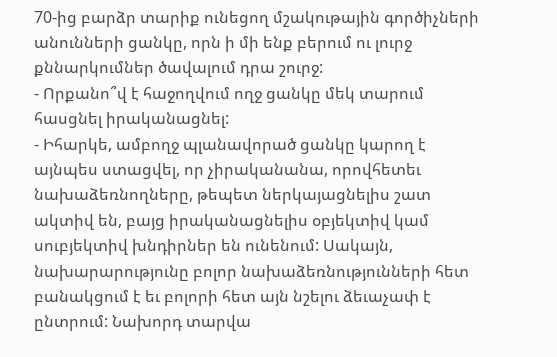70-ից բարձր տարիք ունեցող մշակութային գործիչների անունների ցանկը, որն ի մի ենք բերում ու լուրջ քննարկումներ ծավալում դրա շուրջ:
- Որքանո՞վ է հաջողվում ողջ ցանկը մեկ տարում հասցնել իրականացնել:
- Իհարկե, ամբողջ պլանավորած ցանկը կարող է այնպես ստացվել, որ չիրականանա, որովհետեւ նախաձեռնողները, թեպետ ներկայացնելիս շատ ակտիվ են, բայց իրականացնելիս օբյեկտիվ կամ սուբյեկտիվ խնդիրներ են ունենում: Սակայն, նախարարությունը բոլոր նախաձեռնությունների հետ բանակցում է եւ բոլորի հետ այն նշելու ձեւաչափ է ընտրում: Նախորդ տարվա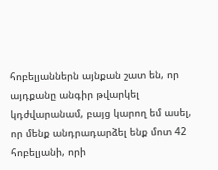հոբելյաններն այնքան շատ են, որ այդքանը անգիր թվարկել կդժվարանամ, բայց կարող եմ ասել, որ մենք անդրադարձել ենք մոտ 42 հոբելյանի, որի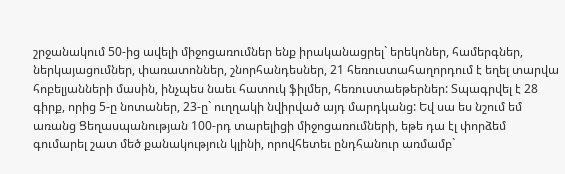շրջանակում 50-ից ավելի միջոցառումներ ենք իրականացրել` երեկոներ, համերգներ, ներկայացումներ, փառատոններ, շնորհանդեսներ, 21 հեռուստահաղորդում է եղել տարվա հոբելյանների մասին, ինչպես նաեւ հատուկ ֆիլմեր, հեռուստաեթերներ: Տպագրվել է 28 գիրք, որից 5-ը նոտաներ, 23-ը` ուղղակի նվիրված այդ մարդկանց: Եվ սա ես նշում եմ առանց Ցեղասպանության 100-րդ տարելիցի միջոցառումների, եթե դա էլ փորձեմ գումարել շատ մեծ քանակություն կլինի, որովհետեւ ընդհանուր առմամբ`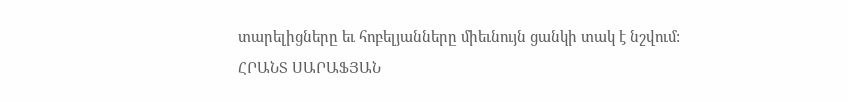տարելիցները եւ հոբելյանները միեւնույն ցանկի տակ է նշվում:
ՀՐԱՆՏ ՍԱՐԱՖՅԱՆ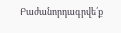Բաժանորդագրվե՛ք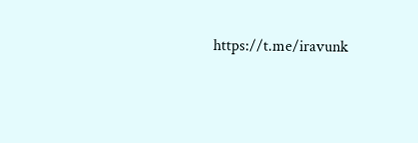https://t.me/iravunk